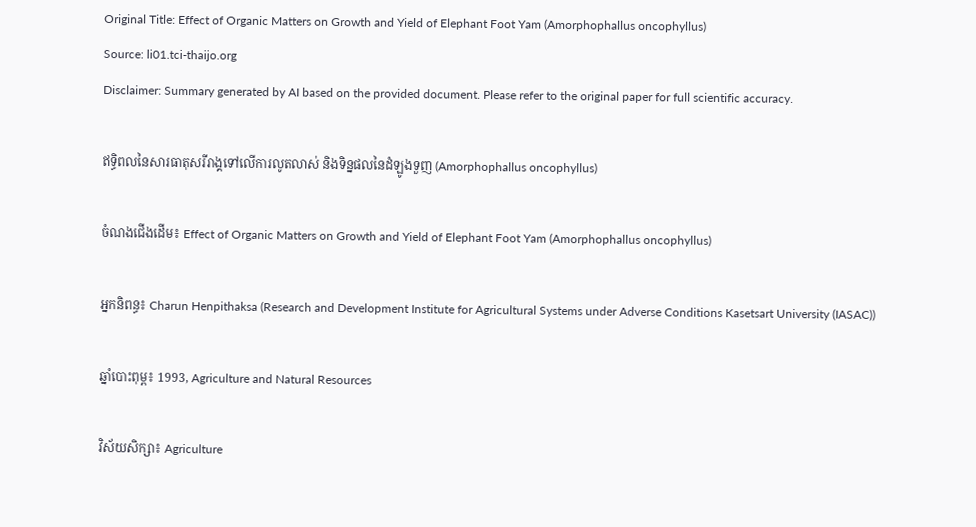Original Title: Effect of Organic Matters on Growth and Yield of Elephant Foot Yam (Amorphophallus oncophyllus)
Source: li01.tci-thaijo.org
Disclaimer: Summary generated by AI based on the provided document. Please refer to the original paper for full scientific accuracy.

ឥទ្ធិពលនៃសារធាតុសរីរាង្គទៅលើការលូតលាស់ និងទិន្នផលនៃដំឡូងទួញ (Amorphophallus oncophyllus)

ចំណងជើងដើម៖ Effect of Organic Matters on Growth and Yield of Elephant Foot Yam (Amorphophallus oncophyllus)

អ្នកនិពន្ធ៖ Charun Henpithaksa (Research and Development Institute for Agricultural Systems under Adverse Conditions Kasetsart University (IASAC))

ឆ្នាំបោះពុម្ព៖ 1993, Agriculture and Natural Resources

វិស័យសិក្សា៖ Agriculture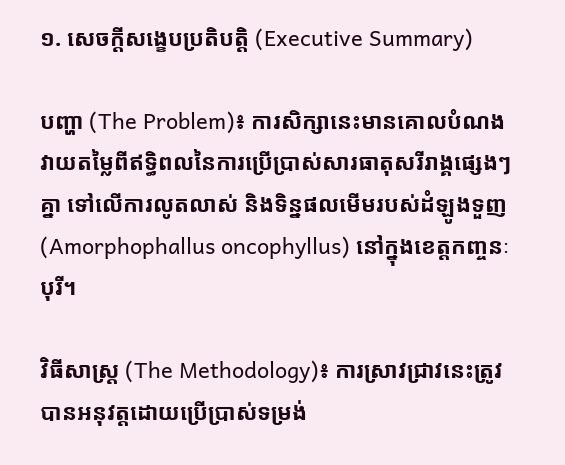១. សេចក្តីសង្ខេបប្រតិបត្តិ (Executive Summary)

បញ្ហា (The Problem)៖ ការសិក្សានេះមានគោលបំណងវាយតម្លៃពីឥទ្ធិពលនៃការប្រើប្រាស់សារធាតុសរីរាង្គផ្សេងៗគ្នា ទៅលើការលូតលាស់ និងទិន្នផលមើមរបស់ដំឡូងទួញ (Amorphophallus oncophyllus) នៅក្នុងខេត្តកញ្ចនៈបុរី។

វិធីសាស្ត្រ (The Methodology)៖ ការស្រាវជ្រាវនេះត្រូវបានអនុវត្តដោយប្រើប្រាស់ទម្រង់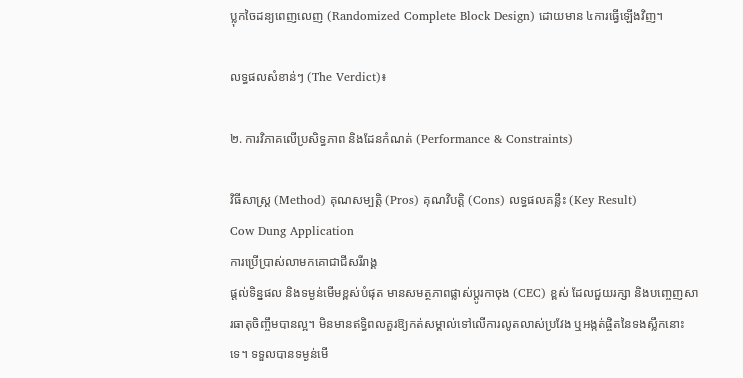ប្លុកចៃដន្យពេញលេញ (Randomized Complete Block Design) ដោយមាន ៤ការធ្វើឡើងវិញ។

លទ្ធផលសំខាន់ៗ (The Verdict)៖

២. ការវិភាគលើប្រសិទ្ធភាព និងដែនកំណត់ (Performance & Constraints)

វិធីសាស្ត្រ (Method) គុណសម្បត្តិ (Pros) គុណវិបត្តិ (Cons) លទ្ធផលគន្លឹះ (Key Result)
Cow Dung Application
ការប្រើប្រាស់លាមកគោជាជីសរីរាង្គ
ផ្តល់ទិន្នផល និងទម្ងន់មើមខ្ពស់បំផុត មានសមត្ថភាពផ្លាស់ប្តូរកាចុង (CEC) ខ្ពស់ ដែលជួយរក្សា និងបញ្ចេញសារធាតុចិញ្ចឹមបានល្អ។ មិនមានឥទ្ធិពលគួរឱ្យកត់សម្គាល់ទៅលើការលូតលាស់ប្រវែង ឬអង្កត់ផ្ចិតនៃទងស្លឹកនោះទេ។ ទទួលបានទម្ងន់មើ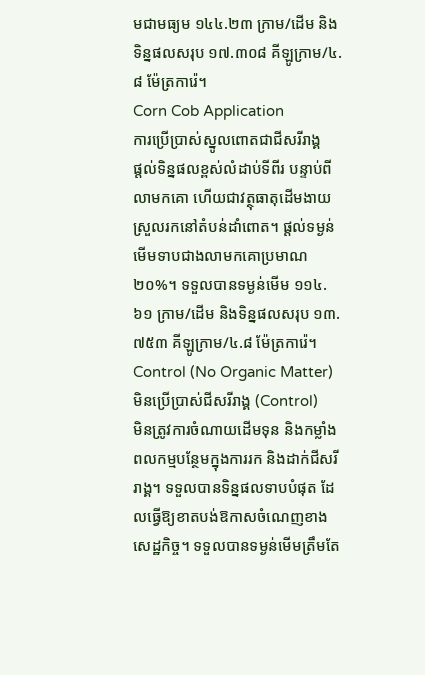មជាមធ្យម ១៤៤.២៣ ក្រាម/ដើម និងទិន្នផលសរុប ១៧.៣០៨ គីឡូក្រាម/៤.៨ ម៉ែត្រការ៉េ។
Corn Cob Application
ការប្រើប្រាស់ស្នូលពោតជាជីសរីរាង្គ
ផ្តល់ទិន្នផលខ្ពស់លំដាប់ទីពីរ បន្ទាប់ពីលាមកគោ ហើយជាវត្ថុធាតុដើមងាយស្រួលរកនៅតំបន់ដាំពោត។ ផ្តល់ទម្ងន់មើមទាបជាងលាមកគោប្រមាណ ២០%។ ទទួលបានទម្ងន់មើម ១១៤.៦១ ក្រាម/ដើម និងទិន្នផលសរុប ១៣.៧៥៣ គីឡូក្រាម/៤.៨ ម៉ែត្រការ៉េ។
Control (No Organic Matter)
មិនប្រើប្រាស់ជីសរីរាង្គ (Control)
មិនត្រូវការចំណាយដើមទុន និងកម្លាំងពលកម្មបន្ថែមក្នុងការរក និងដាក់ជីសរីរាង្គ។ ទទួលបានទិន្នផលទាបបំផុត ដែលធ្វើឱ្យខាតបង់ឱកាសចំណេញខាងសេដ្ឋកិច្ច។ ទទួលបានទម្ងន់មើមត្រឹមតែ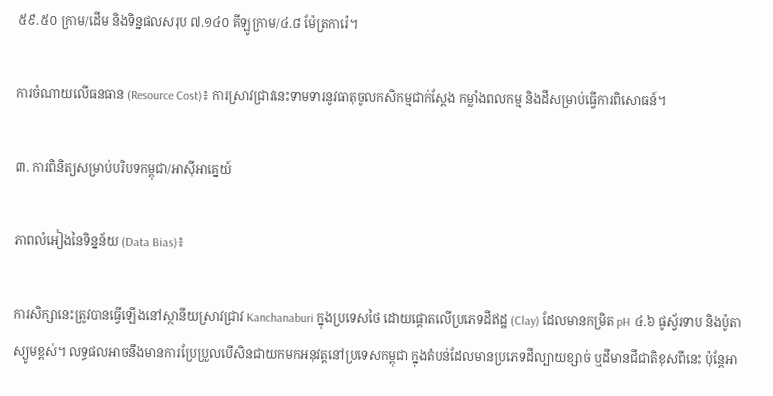៥៩.៥០ ក្រាម/ដើម និងទិន្នផលសរុប ៧.១៤០ គីឡូក្រាម/៤.៨ ម៉ែត្រការ៉េ។

ការចំណាយលើធនធាន (Resource Cost)៖ ការស្រាវជ្រាវនេះទាមទារនូវធាតុចូលកសិកម្មជាក់ស្តែង កម្លាំងពលកម្ម និងដីសម្រាប់ធ្វើការពិសោធន៍។

៣. ការពិនិត្យសម្រាប់បរិបទកម្ពុជា/អាស៊ីអាគ្នេយ៍

ភាពលំអៀងនៃទិន្នន័យ (Data Bias)៖

ការសិក្សានេះត្រូវបានធ្វើឡើងនៅស្ថានីយស្រាវជ្រាវ Kanchanaburi ក្នុងប្រទេសថៃ ដោយផ្តោតលើប្រភេទដីឥដ្ឋ (Clay) ដែលមានកម្រិត pH ៤.៦ ផូស្វ័រទាប និងប៉ូតាស្យូមខ្ពស់។ លទ្ធផលអាចនឹងមានការប្រែប្រួលបើសិនជាយកមកអនុវត្តនៅប្រទេសកម្ពុជា ក្នុងតំបន់ដែលមានប្រភេទដីល្បាយខ្សាច់ ឬដីមានជីជាតិខុសពីនេះ ប៉ុន្តែអា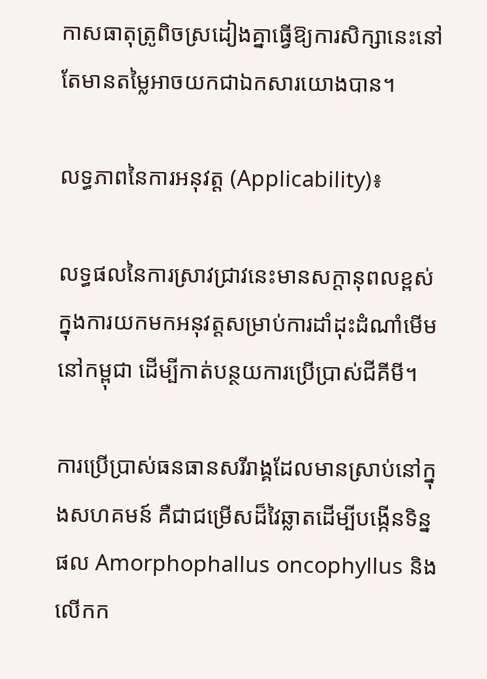កាសធាតុត្រូពិចស្រដៀងគ្នាធ្វើឱ្យការសិក្សានេះនៅតែមានតម្លៃអាចយកជាឯកសារយោងបាន។

លទ្ធភាពនៃការអនុវត្ត (Applicability)៖

លទ្ធផលនៃការស្រាវជ្រាវនេះមានសក្តានុពលខ្ពស់ក្នុងការយកមកអនុវត្តសម្រាប់ការដាំដុះដំណាំមើមនៅកម្ពុជា ដើម្បីកាត់បន្ថយការប្រើប្រាស់ជីគីមី។

ការប្រើប្រាស់ធនធានសរីរាង្គដែលមានស្រាប់នៅក្នុងសហគមន៍ គឺជាជម្រើសដ៏វៃឆ្លាតដើម្បីបង្កើនទិន្នផល Amorphophallus oncophyllus និងលើកក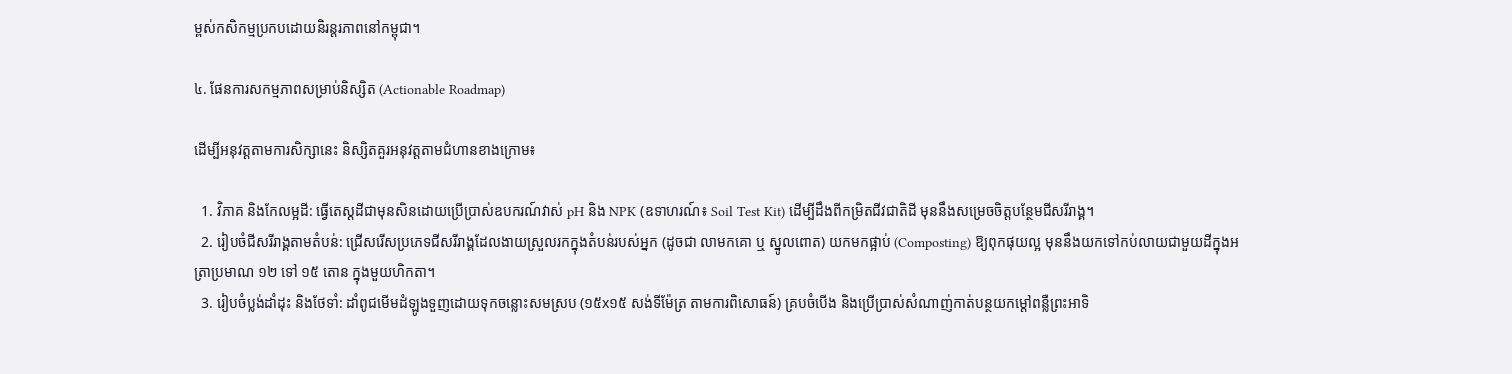ម្ពស់កសិកម្មប្រកបដោយនិរន្តរភាពនៅកម្ពុជា។

៤. ផែនការសកម្មភាពសម្រាប់និស្សិត (Actionable Roadmap)

ដើម្បីអនុវត្តតាមការសិក្សានេះ និស្សិតគួរអនុវត្តតាមជំហានខាងក្រោម៖

  1. វិភាគ និងកែលម្អដី: ធ្វើតេស្តដីជាមុនសិនដោយប្រើប្រាស់ឧបករណ៍វាស់ pH និង NPK (ឧទាហរណ៍៖ Soil Test Kit) ដើម្បីដឹងពីកម្រិតជីវជាតិដី មុននឹងសម្រេចចិត្តបន្ថែមជីសរីរាង្គ។
  2. រៀបចំជីសរីរាង្គតាមតំបន់: ជ្រើសរើសប្រភេទជីសរីរាង្គដែលងាយស្រួលរកក្នុងតំបន់របស់អ្នក (ដូចជា លាមកគោ ឬ ស្នូលពោត) យកមកផ្អាប់ (Composting) ឱ្យពុកផុយល្អ មុននឹងយកទៅកប់លាយជាមួយដីក្នុងអត្រាប្រមាណ ១២ ទៅ ១៥ តោន ក្នុងមួយហិកតា។
  3. រៀបចំប្លង់ដាំដុះ និងថែទាំ: ដាំពូជមើមដំឡូងទួញដោយទុកចន្លោះសមស្រប (១៥x១៥ សង់ទីម៉ែត្រ តាមការពិសោធន៍) គ្របចំបើង និងប្រើប្រាស់សំណាញ់កាត់បន្ថយកម្តៅពន្លឺព្រះអាទិ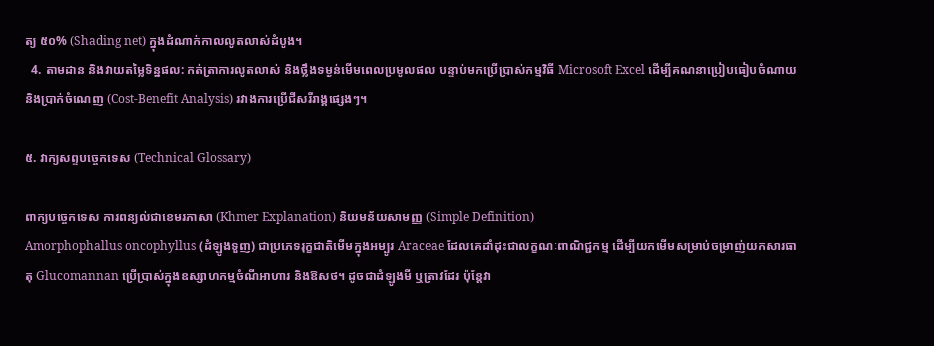ត្យ ៥០% (Shading net) ក្នុងដំណាក់កាលលូតលាស់ដំបូង។
  4. តាមដាន និងវាយតម្លៃទិន្នផល: កត់ត្រាការលូតលាស់ និងថ្លឹងទម្ងន់មើមពេលប្រមូលផល បន្ទាប់មកប្រើប្រាស់កម្មវិធី Microsoft Excel ដើម្បីគណនាប្រៀបធៀបចំណាយ និងប្រាក់ចំណេញ (Cost-Benefit Analysis) រវាងការប្រើជីសរីរាង្គផ្សេងៗ។

៥. វាក្យសព្ទបច្ចេកទេស (Technical Glossary)

ពាក្យបច្ចេកទេស ការពន្យល់ជាខេមរភាសា (Khmer Explanation) និយមន័យសាមញ្ញ (Simple Definition)
Amorphophallus oncophyllus (ដំឡូងទួញ) ជាប្រភេទរុក្ខជាតិមើមក្នុងអម្បូរ Araceae ដែលគេដាំដុះជាលក្ខណៈពាណិជ្ជកម្ម ដើម្បីយកមើមសម្រាប់ចម្រាញ់យកសារធាតុ Glucomannan ប្រើប្រាស់ក្នុងឧស្សាហកម្មចំណីអាហារ និងឱសថ។ ដូចជាដំឡូងមី ឬត្រាវដែរ ប៉ុន្តែវា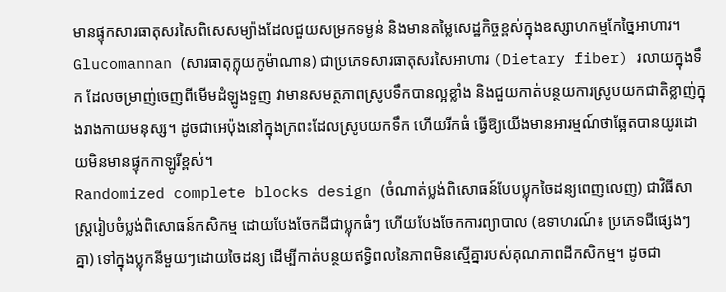មានផ្ទុកសារធាតុសរសៃពិសេសម្យ៉ាងដែលជួយសម្រកទម្ងន់ និងមានតម្លៃសេដ្ឋកិច្ចខ្ពស់ក្នុងឧស្សាហកម្មកែច្នៃអាហារ។
Glucomannan (សារធាតុក្លុយកូម៉ាណាន) ជាប្រភេទសារធាតុសរសៃអាហារ (Dietary fiber) រលាយក្នុងទឹក ដែលចម្រាញ់ចេញពីមើមដំឡូងទួញ វាមានសមត្ថភាពស្រូបទឹកបានល្អខ្លាំង និងជួយកាត់បន្ថយការស្រូបយកជាតិខ្លាញ់ក្នុងរាងកាយមនុស្ស។ ដូចជាអេប៉ុងនៅក្នុងក្រពះដែលស្រូបយកទឹក ហើយរីកធំ ធ្វើឱ្យយើងមានអារម្មណ៍ថាឆ្អែតបានយូរដោយមិនមានផ្ទុកកាឡូរីខ្ពស់។
Randomized complete blocks design (ចំណាត់ប្លង់ពិសោធន៍បែបប្លុកចៃដន្យពេញលេញ) ជាវិធីសាស្ត្ររៀបចំប្លង់ពិសោធន៍កសិកម្ម ដោយបែងចែកដីជាប្លុកធំៗ ហើយបែងចែកការព្យាបាល (ឧទាហរណ៍៖ ប្រភេទជីផ្សេងៗគ្នា) ទៅក្នុងប្លុកនីមួយៗដោយចៃដន្យ ដើម្បីកាត់បន្ថយឥទ្ធិពលនៃភាពមិនស្មើគ្នារបស់គុណភាពដីកសិកម្ម។ ដូចជា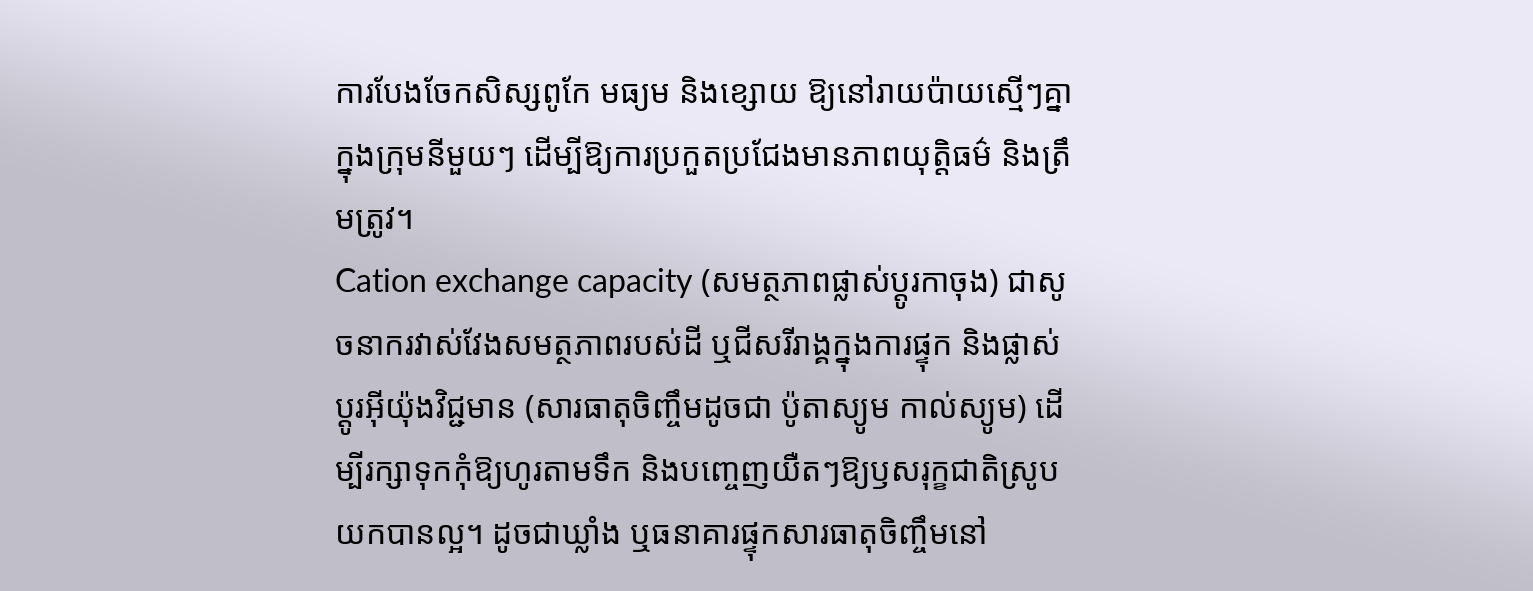ការបែងចែកសិស្សពូកែ មធ្យម និងខ្សោយ ឱ្យនៅរាយប៉ាយស្មើៗគ្នាក្នុងក្រុមនីមួយៗ ដើម្បីឱ្យការប្រកួតប្រជែងមានភាពយុត្តិធម៌ និងត្រឹមត្រូវ។
Cation exchange capacity (សមត្ថភាពផ្លាស់ប្តូរកាចុង) ជាសូចនាករវាស់វែងសមត្ថភាពរបស់ដី ឬជីសរីរាង្គក្នុងការផ្ទុក និងផ្លាស់ប្តូរអ៊ីយ៉ុងវិជ្ជមាន (សារធាតុចិញ្ចឹមដូចជា ប៉ូតាស្យូម កាល់ស្យូម) ដើម្បីរក្សាទុកកុំឱ្យហូរតាមទឹក និងបញ្ចេញយឺតៗឱ្យឫសរុក្ខជាតិស្រូបយកបានល្អ។ ដូចជាឃ្លាំង ឬធនាគារផ្ទុកសារធាតុចិញ្ចឹមនៅ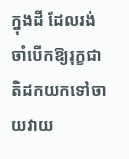ក្នុងដី ដែលរង់ចាំបើកឱ្យរុក្ខជាតិដកយកទៅចាយវាយ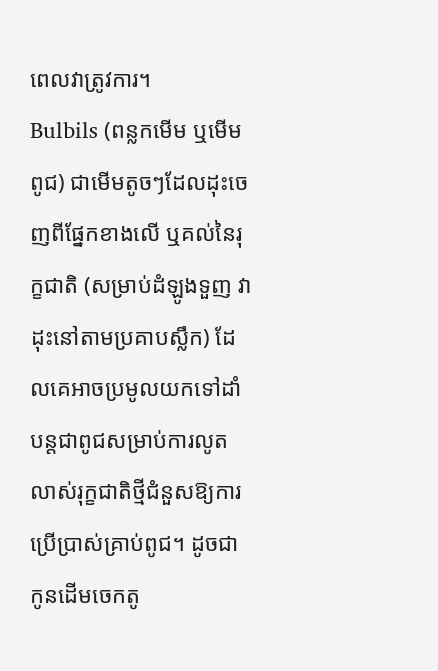ពេលវាត្រូវការ។
Bulbils (ពន្លកមើម ឬមើមពូជ) ជាមើមតូចៗដែលដុះចេញពីផ្នែកខាងលើ ឬគល់នៃរុក្ខជាតិ (សម្រាប់ដំឡូងទួញ វាដុះនៅតាមប្រគាបស្លឹក) ដែលគេអាចប្រមូលយកទៅដាំបន្តជាពូជសម្រាប់ការលូតលាស់រុក្ខជាតិថ្មីជំនួសឱ្យការប្រើប្រាស់គ្រាប់ពូជ។ ដូចជាកូនដើមចេកតូ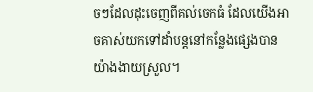ចៗដែលដុះចេញពីគល់ចេកធំ ដែលយើងអាចគាស់យកទៅដាំបន្តនៅកន្លែងផ្សេងបានយ៉ាងងាយស្រួល។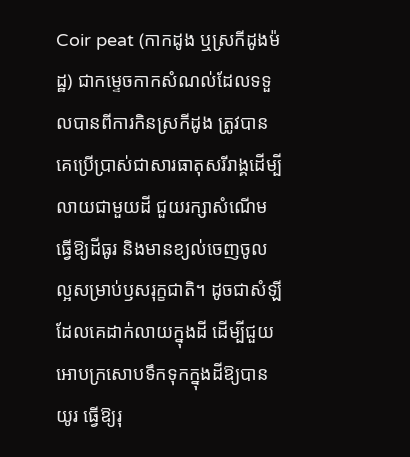Coir peat (កាកដូង ឬស្រកីដូងម៉ដ្ឋ) ជាកម្ទេចកាកសំណល់ដែលទទួលបានពីការកិនស្រកីដូង ត្រូវបានគេប្រើប្រាស់ជាសារធាតុសរីរាង្គដើម្បីលាយជាមួយដី ជួយរក្សាសំណើម ធ្វើឱ្យដីធូរ និងមានខ្យល់ចេញចូលល្អសម្រាប់ឫសរុក្ខជាតិ។ ដូចជាសំឡីដែលគេដាក់លាយក្នុងដី ដើម្បីជួយអោបក្រសោបទឹកទុកក្នុងដីឱ្យបានយូរ ធ្វើឱ្យរុ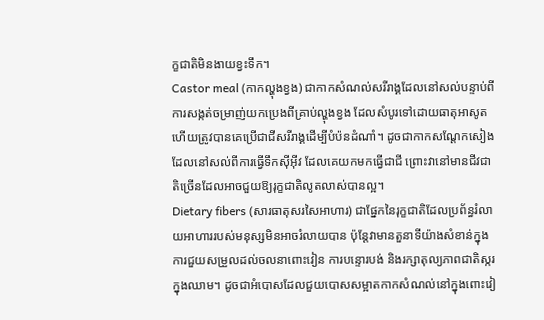ក្ខជាតិមិនងាយខ្វះទឹក។
Castor meal (កាកល្ហុងខ្វង) ជាកាកសំណល់សរីរាង្គដែលនៅសល់បន្ទាប់ពីការសង្កត់ចម្រាញ់យកប្រេងពីគ្រាប់ល្ហុងខ្វង ដែលសំបូរទៅដោយធាតុអាសូត ហើយត្រូវបានគេប្រើជាជីសរីរាង្គដើម្បីបំប៉នដំណាំ។ ដូចជាកាកសណ្តែកសៀងដែលនៅសល់ពីការធ្វើទឹកស៊ីអ៊ីវ ដែលគេយកមកធ្វើជាជី ព្រោះវានៅមានជីវជាតិច្រើនដែលអាចជួយឱ្យរុក្ខជាតិលូតលាស់បានល្អ។
Dietary fibers (សារធាតុសរសៃអាហារ) ជាផ្នែកនៃរុក្ខជាតិដែលប្រព័ន្ធរំលាយអាហាររបស់មនុស្សមិនអាចរំលាយបាន ប៉ុន្តែវាមានតួនាទីយ៉ាងសំខាន់ក្នុងការជួយសម្រួលដល់ចលនាពោះវៀន ការបន្ទោរបង់ និងរក្សាតុល្យភាពជាតិស្ករក្នុងឈាម។ ដូចជាអំបោសដែលជួយបោសសម្អាតកាកសំណល់នៅក្នុងពោះវៀ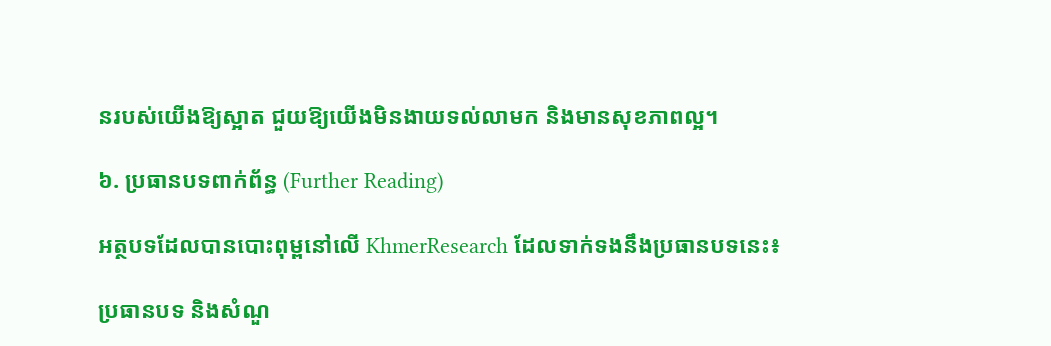នរបស់យើងឱ្យស្អាត ជួយឱ្យយើងមិនងាយទល់លាមក និងមានសុខភាពល្អ។

៦. ប្រធានបទពាក់ព័ន្ធ (Further Reading)

អត្ថបទដែលបានបោះពុម្ពនៅលើ KhmerResearch ដែលទាក់ទងនឹងប្រធានបទនេះ៖

ប្រធានបទ និងសំណួ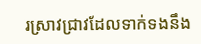រស្រាវជ្រាវដែលទាក់ទងនឹង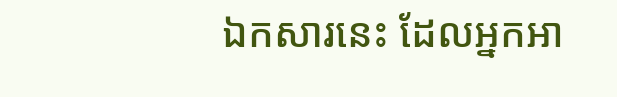ឯកសារនេះ ដែលអ្នកអា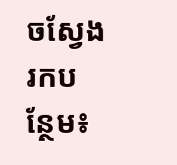ចស្វែងរកបន្ថែម៖